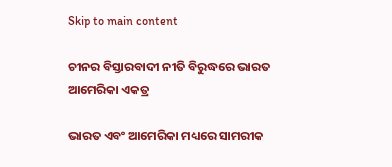Skip to main content

ଚୀନର ବିସ୍ତାରବାଦୀ ନୀତି ବିରୁଦ୍ଧରେ ଭାରତ ଆମେରିକା ଏକତ୍ର

ଭାରତ ଏବଂ ଆମେରିକା ମଧ୍ୟରେ ସାମରୀକ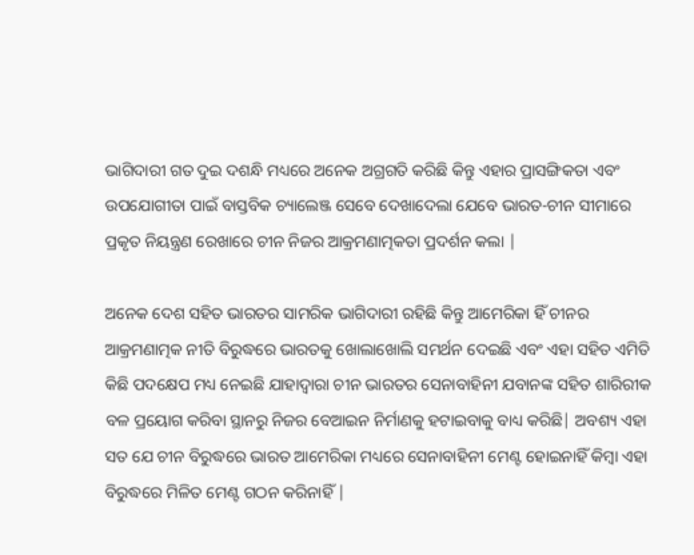ଭାଗିଦାରୀ ଗତ ଦୁଇ ଦଶନ୍ଧି ମଧ୍ୟରେ ଅନେକ ଅଗ୍ରଗତି କରିଛି କିନ୍ତୁ ଏହାର ପ୍ରାସଙ୍ଗିକତା ଏବଂ ଉପଯୋଗୀତା ପାଇଁ ବାସ୍ତବିକ ଚ୍ୟାଲେଞ୍ଜ ସେବେ ଦେଖାଦେଲା ଯେବେ ଭାରତ-ଚୀନ ସୀମାରେ ପ୍ରକୃତ ନିୟନ୍ତ୍ରଣ ରେଖାରେ ଚୀନ ନିଜର ଆକ୍ରମଣାତ୍ମକତା ପ୍ରଦର୍ଶନ କଲା |

ଅନେକ ଦେଶ ସହିତ ଭାରତର ସାମରିକ ଭାଗିଦାରୀ ରହିଛି କିନ୍ତୁ ଆମେରିକା ହିଁ ଚୀନର ଆକ୍ରମଣାତ୍ମକ ନୀତି ବିରୁଦ୍ଧରେ ଭାରତକୁ ଖୋଲାଖୋଲି ସମର୍ଥନ ଦେଇଛି ଏବଂ ଏହା ସହିତ ଏମିତି କିଛି ପଦକ୍ଷେପ ମଧ୍ୟ ନେଇଛି ଯାହାଦ୍ଵାରା ଚୀନ ଭାରତର ସେନାବାହିନୀ ଯବାନଙ୍କ ସହିତ ଶାରିରୀକ ବଳ ପ୍ରୟୋଗ କରିବା ସ୍ଥାନରୁ ନିଜର ବେଆଇନ ନିର୍ମାଣକୁ ହଟାଇବାକୁ ବାଧ୍ୟ କରିଛି| ଅବଶ୍ୟ ଏହା ସତ ଯେ ଚୀନ ବିରୁଦ୍ଧରେ ଭାରତ ଆମେରିକା ମଧ୍ୟରେ ସେନାବାହିନୀ ମେଣ୍ଟ ହୋଇନାହିଁ କିମ୍ଵା ଏହା ବିରୁଦ୍ଧରେ ମିଳିତ ମେଣ୍ଟ ଗଠନ କରିନାହିଁ |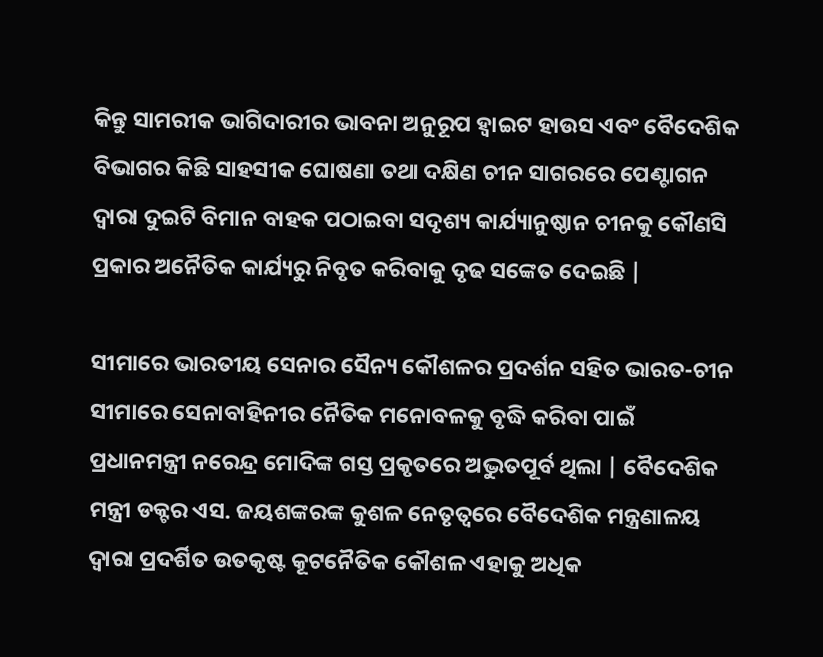କିନ୍ତୁ ସାମରୀକ ଭାଗିଦାରୀର ଭାବନା ଅନୁରୂପ ହ୍ଵାଇଟ ହାଉସ ଏବଂ ବୈଦେଶିକ ବିଭାଗର କିଛି ସାହସୀକ ଘୋଷଣା ତଥା ଦକ୍ଷିଣ ଚୀନ ସାଗରରେ ପେଣ୍ଟାଗନ ଦ୍ଵାରା ଦୁଇଟି ବିମାନ ବାହକ ପଠାଇବା ସଦୃଶ୍ୟ କାର୍ଯ୍ୟାନୁଷ୍ଠାନ ଚୀନକୁ କୌଣସି ପ୍ରକାର ଅନୈତିକ କାର୍ଯ୍ୟରୁ ନିବୃତ କରିବାକୁ ଦୃଢ ସଙ୍କେତ ଦେଇଛି |

ସୀମାରେ ଭାରତୀୟ ସେନାର ସୈନ୍ୟ କୌଶଳର ପ୍ରଦର୍ଶନ ସହିତ ଭାରତ-ଚୀନ ସୀମାରେ ସେନାବାହିନୀର ନୈତିକ ମନୋବଳକୁ ବୃଦ୍ଧି କରିବା ପାଇଁ ପ୍ରଧାନମନ୍ତ୍ରୀ ନରେନ୍ଦ୍ର ମୋଦିଙ୍କ ଗସ୍ତ ପ୍ରକୃତରେ ଅଦ୍ଭୁତପୂର୍ବ ଥିଲା | ବୈଦେଶିକ ମନ୍ତ୍ରୀ ଡକ୍ଟର ଏସ. ଜୟଶଙ୍କରଙ୍କ କୁଶଳ ନେତୃତ୍ଵରେ ବୈଦେଶିକ ମନ୍ତ୍ରଣାଳୟ ଦ୍ଵାରା ପ୍ରଦର୍ଶିତ ଉତକୃଷ୍ଟ କୂଟନୈତିକ କୌଶଳ ଏହାକୁ ଅଧିକ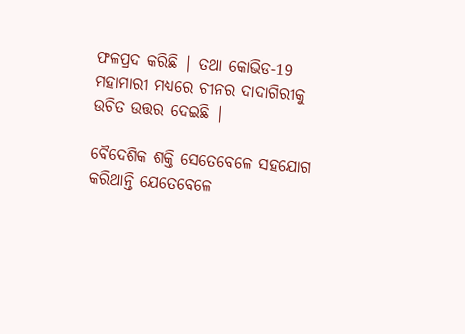ଫଳପ୍ରଦ କରିଛି | ତଥା କୋଭିଡ-19 ମହାମାରୀ ମଧ୍ୟରେ ଚୀନର ଦାଦାଗିରୀକୁ ଉଚିତ ଉତ୍ତର ଦେଇଛି |

ବୈଦେଶିକ ଶକ୍ତି ସେତେବେଳେ ସହଯୋଗ କରିଥାନ୍ତି ଯେତେବେଳେ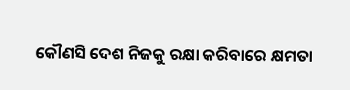କୌଣସି ଦେଶ ନିଜକୁ ରକ୍ଷା କରିବାରେ କ୍ଷମତା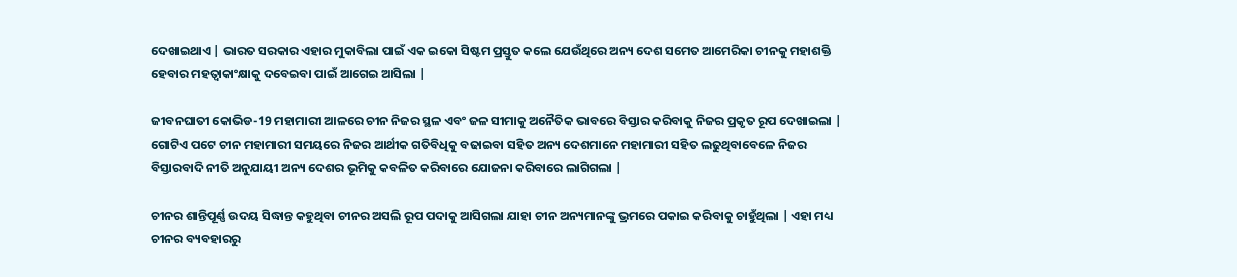ଦେଖାଇଥାଏ | ଭାରତ ସରକାର ଏହାର ମୁକାବିଲା ପାଇଁ ଏକ ଇକୋ ସିଷ୍ଟମ ପ୍ରସ୍ତୁତ କଲେ ଯେଉଁଥିରେ ଅନ୍ୟ ଦେଶ ସମେତ ଆମେରିକା ଚୀନକୁ ମହାଶକ୍ତି ହେବାର ମହତ୍ଵାକାଂକ୍ଷାକୁ ଦବେଇବା ପାଇଁ ଆଗେଇ ଆସିଲା |

ଜୀବନଘାତୀ କୋଭିଡ-19 ମହାମାରୀ ଆଳରେ ଚୀନ ନିଜର ସ୍ଥଳ ଏବଂ ଜଳ ସୀମାକୁ ଅନୈତିକ ଭାବରେ ବିସ୍ତାର କରିବାକୁ ନିଜର ପ୍ରକୃତ ରୂପ ଦେଖାଇଲା | ଗୋଟିଏ ପଟେ ଚୀନ ମହାମାରୀ ସମୟରେ ନିଜର ଆର୍ଥୀକ ଗତିବିଧିକୁ ବଢାଇବା ସହିତ ଅନ୍ୟ ଦେଶମାନେ ମହାମାରୀ ସହିତ ଲଢୁଥିବାବେଳେ ନିଜର ବିସ୍ତାରବାଦି ନୀତି ଅନୁଯାୟୀ ଅନ୍ୟ ଦେଶର ଭୂମିକୁ କବଳିତ କରିବାରେ ଯୋଜନା କରିବାରେ ଲାଗିଗଲା |

ଚୀନର ଶାନ୍ତିପୂର୍ଣ୍ଣ ଉଦୟ ସିଦ୍ଧାନ୍ତ କହୁଥିବା ଚୀନର ଅସଲି ରୂପ ପଦାକୁ ଆସିଗଲା ଯାହା ଚୀନ ଅନ୍ୟମାନଙ୍କୁ ଭ୍ରମରେ ପକାଇ କରିବାକୁ ଚାହୁଁଥିଲା | ଏହା ମଧ୍ୟ ଚୀନର ବ୍ୟବହାରରୁ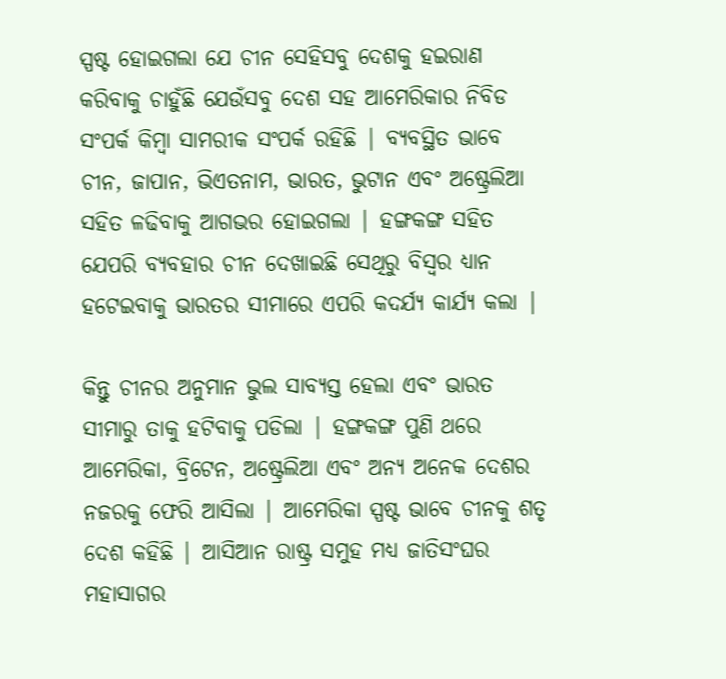ସ୍ପଷ୍ଟ ହୋଇଗଲା ଯେ ଚୀନ ସେହିସବୁ ଦେଶକୁ ହଇରାଣ କରିବାକୁ ଚାହୁଁଛି ଯେଉଁସବୁ ଦେଶ ସହ ଆମେରିକାର ନିବିଡ ସଂପର୍କ କିମ୍ଵା ସାମରୀକ ସଂପର୍କ ରହିଛି | ବ୍ୟବସ୍ଥିତ ଭାବେ ଚୀନ, ଜାପାନ, ଭିଏତନାମ, ଭାରତ, ଭୁଟାନ ଏବଂ ଅଷ୍ଟ୍ରେଲିଆ ସହିତ ଳଢିବାକୁ ଆଗଭର ହୋଇଗଲା | ହଙ୍ଗକଙ୍ଗ ସହିତ ଯେପରି ବ୍ୟବହାର ଚୀନ ଦେଖାଇଛି ସେଥିରୁ ବିସ୍ଵର ଧ୍ୟାନ ହଟେଇବାକୁ ଭାରତର ସୀମାରେ ଏପରି କଦର୍ଯ୍ୟ କାର୍ଯ୍ୟ କଲା |

କିନ୍ତୁ ଚୀନର ଅନୁମାନ ଭୁଲ ସାବ୍ୟସ୍ତ ହେଲା ଏବଂ ଭାରତ ସୀମାରୁ ତାକୁ ହଟିବାକୁ ପଡିଲା | ହଙ୍ଗକଙ୍ଗ ପୁଣି ଥରେ ଆମେରିକା, ବ୍ରିଟେନ, ଅଷ୍ଟ୍ରେଲିଆ ଏବଂ ଅନ୍ୟ ଅନେକ ଦେଶର ନଜରକୁ ଫେରି ଆସିଲା | ଆମେରିକା ସ୍ପଷ୍ଟ ଭାବେ ଚୀନକୁ ଶତୃ ଦେଶ କହିଛି | ଆସିଆନ ରାଷ୍ଟ୍ର ସମୁହ ମଧ୍ୟ ଜାତିସଂଘର ମହାସାଗର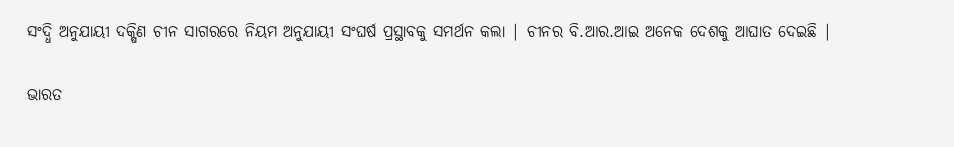ସଂଦ୍ଧି ଅନୁଯାୟୀ ଦକ୍ଷିଣ ଚୀନ ସାଗରରେ ନିୟମ ଅନୁଯାୟୀ ସଂଘର୍ଷ ପ୍ରସ୍ଥାବକୁ ସମର୍ଥନ କଲା | ଚୀନର ବି.ଆର.ଆଇ ଅନେକ ଦେଶକୁ ଆଘାତ ଦେଇଛି |

ଭାରତ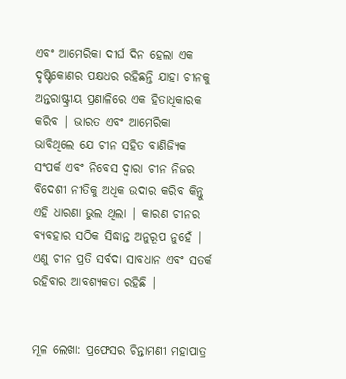ଏବଂ ଆମେରିକା ଦୀର୍ଘ ଦିନ ହେଲା ଏକ ଦୃଷ୍ଟିକୋଣର ପକ୍ଷଧର ରହିଛନ୍ତି ଯାହା ଚୀନକୁ ଅନ୍ତରାଷ୍ଟ୍ରୀୟ ପ୍ରଣାଳିରେ ଏକ ହିତାଧିକାରକ କରିବ | ଭାରତ ଏବଂ ଆମେରିକା ଭାବିଥିଲେ ଯେ ଚୀନ ସହିତ ବାଣିଜ୍ୟିକ ସଂପର୍କ ଏବଂ ନିବେସ ଦ୍ଵାରା ଚୀନ ନିଜର ବିଦେଶୀ ନୀତିକୁ ଅଧିକ ଉଦାର କରିବ କିନ୍ତୁ ଏହି ଧାରଣା ଭୁଲ ଥିଲା | କାରଣ ଚୀନର ବ୍ୟବହାର ସଠିକ ସିଦ୍ଧାନ୍ତ ଅନୁରୂପ ନୁହେଁ | ଏଣୁ ଚୀନ ପ୍ରତି ସର୍ବଦା ସାବଧାନ ଏବଂ ସତର୍କ ରହିବାର ଆବଶ୍ୟକତା ରହିଛି |


ମୂଳ ଲେଖା: ପ୍ରଫେସର ଚିନ୍ତାମଣୀ ମହାପାତ୍ର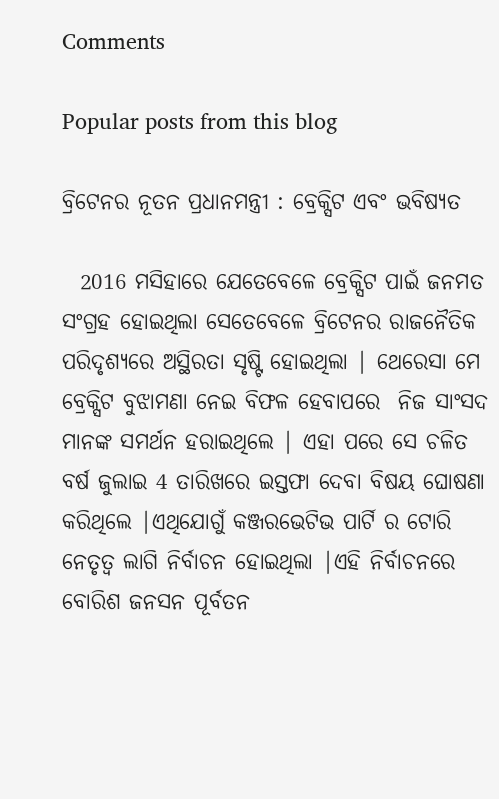Comments

Popular posts from this blog

ବ୍ରିଟେନର ନୂତନ ପ୍ରଧାନମନ୍ତ୍ରୀ : ବ୍ରେକ୍ସିଟ ଏବଂ ଭବିଷ୍ୟତ

  2016 ମସିହାରେ ଯେତେବେଳେ ବ୍ରେକ୍ସିଟ ପାଇଁ ଜନମତ ସଂଗ୍ରହ ହୋଇଥିଲା ସେତେବେଳେ ବ୍ରିଟେନର ରାଜନୈତିକ ପରିଦୃଶ୍ୟରେ ଅସ୍ଥିରତା ସୃଷ୍ଟି ହୋଇଥିଲା | ଥେରେସା ମେ ବ୍ରେକ୍ସିଟ ବୁଝାମଣା ନେଇ ବିଫଳ ହେବାପରେ  ନିଜ ସାଂସଦ ମାନଙ୍କ ସମର୍ଥନ ହରାଇଥିଲେ | ଏହା ପରେ ସେ ଚଳିତ ବର୍ଷ ଜୁଲାଇ 4 ତାରିଖରେ ଇସ୍ତଫା ଦେବା ବିଷୟ ଘୋଷଣା କରିଥିଲେ |ଏଥିଯୋଗୁଁ କଞ୍ଜରଭେଟିଭ ପାର୍ଟି ର ଟୋରି ନେତୃତ୍ବ ଲାଗି ନିର୍ବାଚନ ହୋଇଥିଲା |ଏହି ନିର୍ବାଚନରେ ବୋରିଶ ଜନସନ ପୂର୍ବତନ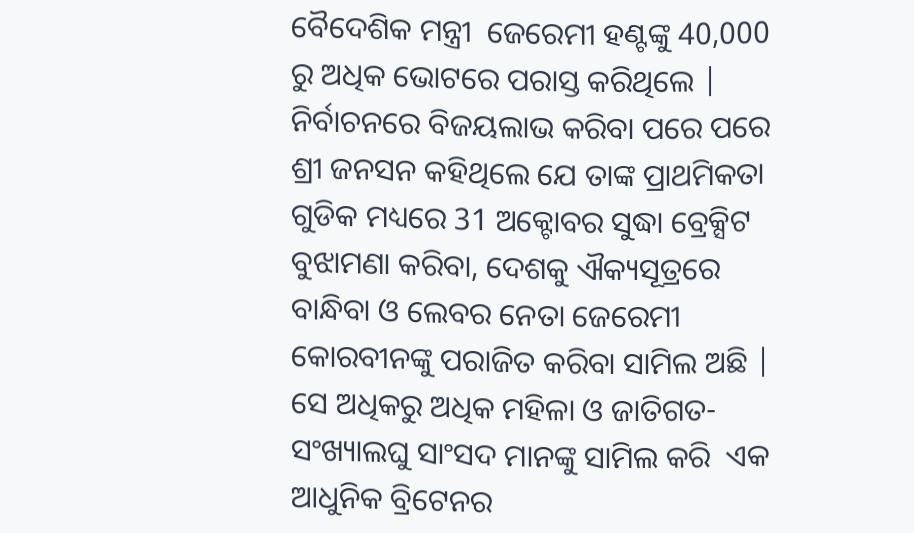ବୈଦେଶିକ ମନ୍ତ୍ରୀ  ଜେରେମୀ ହଣ୍ଟଙ୍କୁ 40,000 ରୁ ଅଧିକ ଭୋଟରେ ପରାସ୍ତ କରିଥିଲେ | ନିର୍ବାଚନରେ ବିଜୟଲାଭ କରିବା ପରେ ପରେ ଶ୍ରୀ ଜନସନ କହିଥିଲେ ଯେ ତାଙ୍କ ପ୍ରାଥମିକତା ଗୁଡିକ ମଧ୍ୟରେ 31 ଅକ୍ଟୋବର ସୁଦ୍ଧା ବ୍ରେକ୍ସିଟ ବୁଝାମଣା କରିବା, ଦେଶକୁ ଐକ୍ୟସୂତ୍ରରେ ବାନ୍ଧିବା ଓ ଲେବର ନେତା ଜେରେମୀ କୋରବୀନଙ୍କୁ ପରାଜିତ କରିବା ସାମିଲ ଅଛି | ସେ ଅଧିକରୁ ଅଧିକ ମହିଳା ଓ ଜାତିଗତ-ସଂଖ୍ୟାଲଘୁ ସାଂସଦ ମାନଙ୍କୁ ସାମିଲ କରି  ଏକ ଆଧୁନିକ ବ୍ରିଟେନର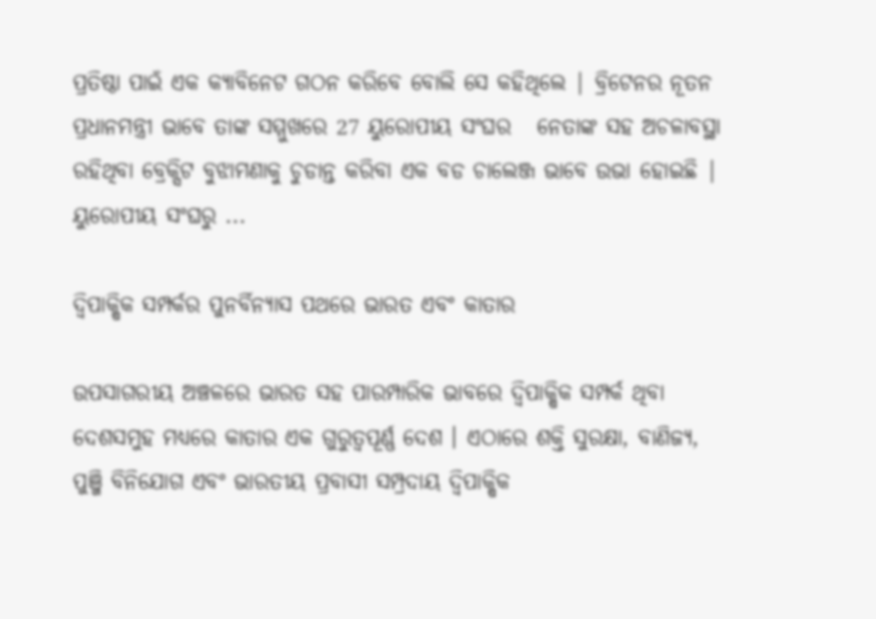ପ୍ରତିଷ୍ଠା ପାଇଁ ଏକ କ୍ୟାବିନେଟ ଗଠନ କରିବେ ବୋଲି ସେ କହିଥିଲେ | ବ୍ରିଟେନର ନୂତନ ପ୍ରଧାନମନ୍ତ୍ରୀ ଭାବେ ତାଙ୍କ ସମ୍ମୁଖରେ 27 ୟୁରୋପୀୟ ସଂଘର   ନେତାଙ୍କ ସହ ଅଚଳାବସ୍ଥା ରହିଥିବା ବ୍ରେକ୍ସିଟ ବୁଝାମଣାକୁ ଚୁଡାନ୍ତ କରିବା ଏକ ବଡ ଚାଲେଞ୍ଜ ଭାବେ ଉଭା ହୋଇଛି | ୟୁରୋପୀୟ ସଂଘରୁ ...

ଦ୍ୱିପାକ୍ଷିକ ସମ୍ପର୍କର ପୁନର୍ବିନ୍ୟାସ ପଥରେ ଭାରତ ଏବଂ କାତାର

ଉପସାଗରୀୟ ଅଞ୍ଚଳରେ ଭାରତ ସହ ପାରମ୍ପାରିକ ଭାବରେ ଦ୍ୱିପାକ୍ଷିକ ସମ୍ପର୍କ ଥିବା ଦେଶସମୁହ ମଧ୍ୟରେ କାତାର ଏକ ଗୁରୁତ୍ୱପୂର୍ଣ୍ଣ ଦେଶ । ଏଠାରେ ଶକ୍ତି ସୁରକ୍ଷା, ବାଣିଜ୍ୟ, ପୁଞ୍ଜି ବିନିଯୋଗ ଏବଂ ଭାରତୀୟ ପ୍ରବାସୀ ସମ୍ପ୍ରଦାୟ ଦ୍ୱିପାକ୍ଷିକ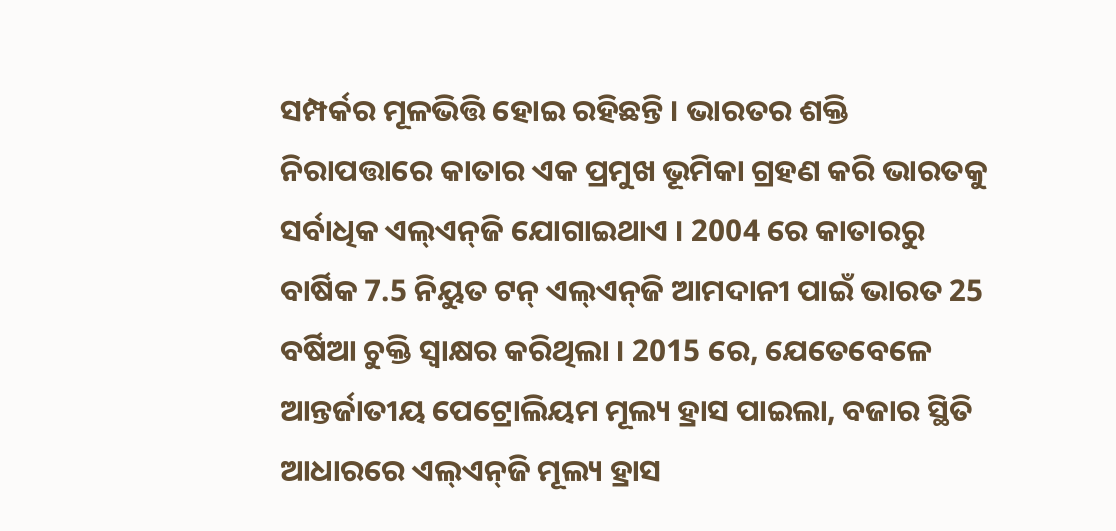ସମ୍ପର୍କର ମୂଳଭିତ୍ତି ହୋଇ ରହିଛନ୍ତି । ଭାରତର ଶକ୍ତି ନିରାପତ୍ତାରେ କାତାର ଏକ ପ୍ରମୁଖ ଭୂମିକା ଗ୍ରହଣ କରି ଭାରତକୁ ସର୍ବାଧିକ ଏଲ୍‌ଏନ୍‌ଜି ଯୋଗାଇଥାଏ । 2004 ରେ କାତାରରୁ ବାର୍ଷିକ 7.5 ନିୟୁତ ଟନ୍ ଏଲ୍‌ଏନ୍‌ଜି ଆମଦାନୀ ପାଇଁ ଭାରତ 25 ବର୍ଷିଆ ଚୁକ୍ତି ସ୍ୱାକ୍ଷର କରିଥିଲା । 2015 ରେ, ଯେତେବେଳେ ଆନ୍ତର୍ଜାତୀୟ ପେଟ୍ରୋଲିୟମ ମୂଲ୍ୟ ହ୍ରାସ ପାଇଲା, ବଜାର ସ୍ଥିତି ଆଧାରରେ ଏଲ୍‌ଏନ୍‌ଜି ମୂଲ୍ୟ ହ୍ରାସ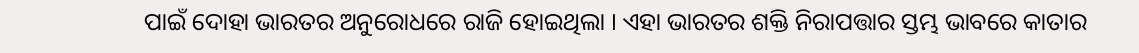ପାଇଁ ଦୋହା ଭାରତର ଅନୁରୋଧରେ ରାଜି ହୋଇଥିଲା । ଏହା ଭାରତର ଶକ୍ତି ନିରାପତ୍ତାର ସ୍ତମ୍ଭ ଭାବରେ କାତାର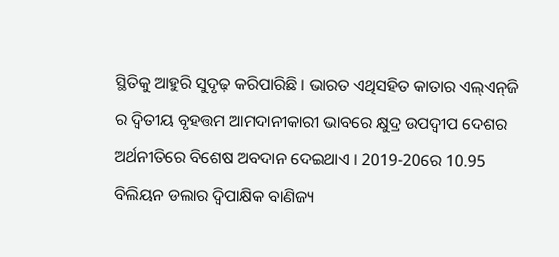ସ୍ଥିତିକୁ ଆହୁରି ସୁଦୃଢ଼ କରିପାରିଛି । ଭାରତ ଏଥିସହିତ କାତାର ଏଲ୍‌ଏନ୍‌ଜି ର ଦ୍ୱିତୀୟ ବୃହତ୍ତମ ଆମଦାନୀକାରୀ ଭାବରେ କ୍ଷୁଦ୍ର ଉପଦ୍ୱୀପ ଦେଶର ଅର୍ଥନୀତିରେ ବିଶେଷ ଅବଦାନ ଦେଇଥାଏ । 2019-20ରେ 10.95 ବିଲିୟନ ଡଲାର ଦ୍ୱିପାକ୍ଷିକ ବାଣିଜ୍ୟ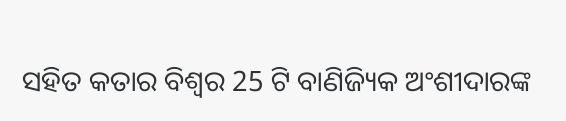ସହିତ କତାର ବିଶ୍ୱର 25 ଟି ବାଣିଜ୍ୟିକ ଅଂଶୀଦାରଙ୍କ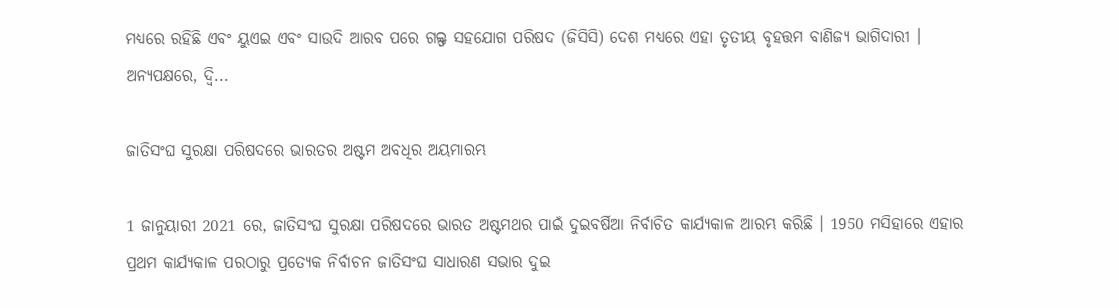ମଧ୍ୟରେ ରହିଛି ଏବଂ ୟୁଏଇ ଏବଂ ସାଉଦି ଆରବ ପରେ ଗଲ୍ଫ ସହଯୋଗ ପରିଷଦ (ଜିସିସି) ଦେଶ ମଧ୍ୟରେ ଏହା ତୃତୀୟ ବୃହତ୍ତମ ବାଣିଜ୍ୟ ଭାଗିଦାରୀ । ଅନ୍ୟପକ୍ଷରେ, ଦ୍ୱି...

ଜାତିସଂଘ ସୁରକ୍ଷା ପରିଷଦରେ ଭାରତର ଅଷ୍ଟମ ଅବଧିର ଅୟମାରମ୍ଭ

1 ଜାନୁୟାରୀ 2021 ରେ, ଜାତିସଂଘ ସୁରକ୍ଷା ପରିଷଦରେ ଭାରତ ଅଷ୍ଟମଥର ପାଇଁ ଦୁଇବର୍ଷିଆ ନିର୍ବାଚିତ କାର୍ଯ୍ୟକାଳ ଆରମ୍ଭ କରିଛି । 1950 ମସିହାରେ ଏହାର ପ୍ରଥମ କାର୍ଯ୍ୟକାଳ ପରଠାରୁ ପ୍ରତ୍ୟେକ ନିର୍ବାଚନ ଜାତିସଂଘ ସାଧାରଣ ସଭାର ଦୁଇ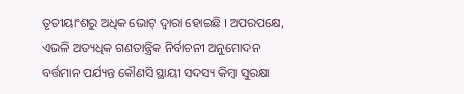ତୃତୀୟାଂଶରୁ ଅଧିକ ଭୋଟ୍ ଦ୍ବାରା ହୋଇଛି । ଅପରପକ୍ଷେ, ଏଭଳି ଅତ୍ୟଧିକ ଗଣତାନ୍ତ୍ରିକ ନିର୍ବାଚନୀ ଅନୁମୋଦନ ବର୍ତ୍ତମାନ ପର୍ଯ୍ୟନ୍ତ କୌଣସି ସ୍ଥାୟୀ ସଦସ୍ୟ କିମ୍ବା ସୁରକ୍ଷା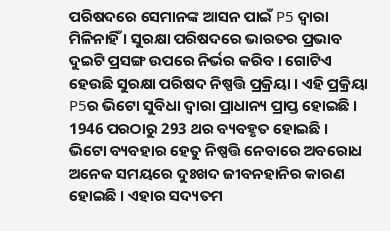ପରିଷଦରେ ସେମାନଙ୍କ ଆସନ ପାଇଁ P5 ଦ୍ୱାରା ମିଳିନାହିଁ । ସୁରକ୍ଷା ପରିଷଦରେ ଭାରତର ପ୍ରଭାବ ଦୁଇଟି ପ୍ରସଙ୍ଗ ଉପରେ ନିର୍ଭର କରିବ । ଗୋଟିଏ ହେଉଛି ସୁରକ୍ଷା ପରିଷଦ ନିଷ୍ପତ୍ତି ପ୍ରକ୍ରିୟା । ଏହି ପ୍ରକ୍ରିୟା P5ର ଭିଟୋ ସୁବିଧା ଦ୍ୱାରା ପ୍ରାଧାନ୍ୟ ପ୍ରାପ୍ତ ହୋଇଛି । 1946 ପରଠାରୁ 293 ଥର ବ୍ୟବହୃତ ହୋଇଛି । ଭିଟୋ ବ୍ୟବହାର ହେତୁ ନିଷ୍ପତ୍ତି ନେବାରେ ଅବରୋଧ ଅନେକ ସମୟରେ ଦୁଃଖଦ ଜୀବନହାନିର କାରଣ ହୋଇଛି । ଏହାର ସଦ୍ୟତମ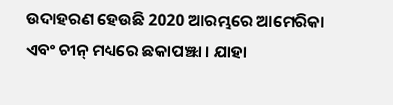ଉଦାହରଣ ହେଉଛି 2020 ଆରମ୍ଭରେ ଆମେରିକା ଏବଂ ଚୀନ୍ ମଧ୍ୟରେ ଛକାପଞ୍ଝା । ଯାହା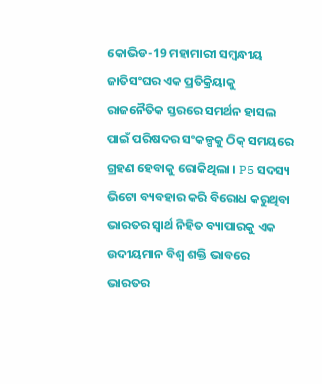କୋଭିଡ-19 ମହାମାରୀ ସମ୍ବନ୍ଧୀୟ ଜାତିସଂଘର ଏକ ପ୍ରତିକ୍ରିୟାକୁ ରାଜନୈତିକ ସ୍ତରରେ ସମର୍ଥନ ହାସଲ ପାଇଁ ପରିଷଦର ସଂକଳ୍ପକୁ ଠିକ୍ ସମୟରେ ଗ୍ରହଣ ହେବାକୁ ରୋକିଥିଲା । P5 ସଦସ୍ୟ ଭିଟୋ ବ୍ୟବହାର କରି ବିରୋଧ କରୁଥିବା ଭାରତର ସ୍ବାର୍ଥ ନିହିତ ବ୍ୟାପାରକୁ ଏକ ଉଦୀୟମାନ ବିଶ୍ୱ ଶକ୍ତି ଭାବରେ ଭାରତର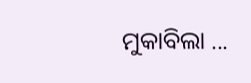ମୁକାବିଲା ...